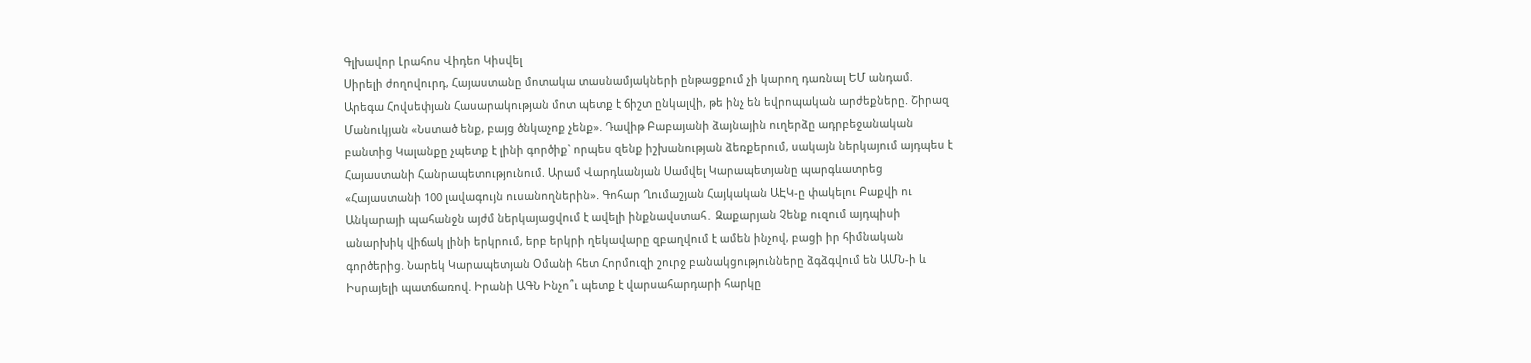Գլխավոր Լրահոս Վիդեո Կիսվել
Սիրելի ժողովուրդ, Հայաստանը մոտակա տասնամյակների ընթացքում չի կարող դառնալ ԵՄ անդամ. Արեգա Հովսեփյան Հասարակության մոտ պետք է ճիշտ ընկալվի, թե ինչ են եվրոպական արժեքները. Շիրազ Մանուկյան «Նստած ենք, բայց ծնկաչոք չենք». Դավիթ Բաբայանի ձայնային ուղերձը ադրբեջանական բանտից Կալանքը չպետք է լինի գործիք` որպես զենք իշխանության ձեռքերում, սակայն ներկայում այդպես է Հայաստանի Հանրապետությունում. Արամ Վարդևանյան Սամվել Կարապետյանը պարգևատրեց «Հայաստանի 100 լավագույն ուսանողներին». Գոհար Ղումաշյան Հայկական ԱԷԿ-ը փակելու Բաքվի ու Անկարայի պահանջն այժմ ներկայացվում է ավելի ինքնավստահ․ Զաքարյան Չենք ուզում այդպիսի անարխիկ վիճակ լինի երկրում, երբ երկրի ղեկավարը զբաղվում է ամեն ինչով, բացի իր հիմնական գործերից. Նարեկ Կարապետյան Օմանի հետ Հորմուզի շուրջ բանակցությունները ձգձգվում են ԱՄՆ-ի և Իսրայելի պատճառով. Իրանի ԱԳՆ Ինչո՞ւ պետք է վարսահարդարի հարկը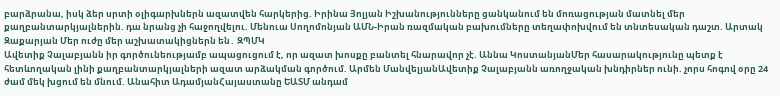բարձրանա, իսկ ձեր սրտի օլիգարխներն ազատվեն հարկերից. Իրինա Յոլյան Իշխանությունները ցանկանում են մոռացության մատնել մեր քաղբանտարկյալներին. դա նրանց չի հաջողվելու. Մենուա Սողոմոնյան ԱՄՆ-Իրան ռազմական բախումները տեղափոխվում են տնտեսական դաշտ. Արտակ Զաքարյան Մեր ուժը մեր աշխատակիցներն են․ ԶՊՄԿ
Ավետիք Չալաբյանն իր գործունեությամբ ապացուցում է, որ ազատ խոսքը բանտել հնարավոր չէ. Աննա ԿոստանյանՄեր հասարակությունը պետք է հետևողական լինի քաղբանտարկյալների ազատ արձակման գործում. Արմեն ՄանվելյանԱվետիք Չալաբյանն առողջական խնդիրներ ունի. չորս հոգով օրը 24 ժամ մեկ խցում են մնում. Անահիտ ԱդամյանՀայաստանը ԵԱՏՄ անդամ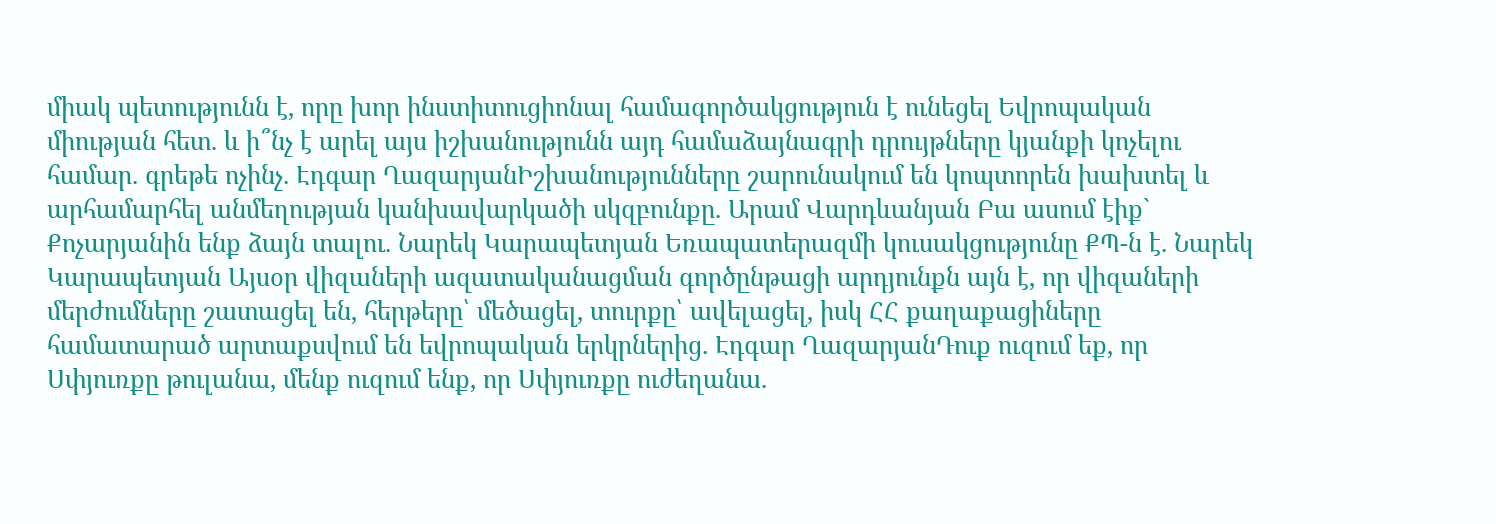միակ պետությունն է, որը խոր ինստիտուցիոնալ համագործակցություն է ունեցել Եվրոպական միության հետ. և ի՞նչ է արել այս իշխանությունն այդ համաձայնագրի դրույթները կյանքի կոչելու համար. գրեթե ոչինչ. Էդգար ՂազարյանԻշխանությունները շարունակում են կոպտորեն խախտել և արհամարհել անմեղության կանխավարկածի սկզբունքը. Արամ Վարդևանյան Բա ասում էիք` Քոչարյանին ենք ձայն տալու. Նարեկ Կարապետյան Եռապատերազմի կուսակցությունը ՔՊ-ն է. Նարեկ Կարապետյան Այսօր վիզաների ազատականացման գործընթացի արդյունքն այն է, որ վիզաների մերժումները շատացել են, հերթերը՝ մեծացել, տուրքը՝ ավելացել, իսկ ՀՀ քաղաքացիները համատարած արտաքսվում են եվրոպական երկրներից. Էդգար ՂազարյանԴուք ուզում եք, որ Սփյուռքը թուլանա, մենք ուզում ենք, որ Սփյուռքը ուժեղանա.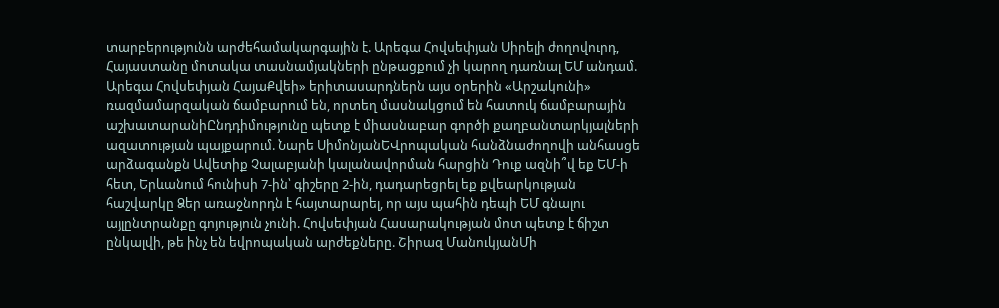տարբերությունն արժեհամակարգային է. Արեգա Հովսեփյան Սիրելի ժողովուրդ, Հայաստանը մոտակա տասնամյակների ընթացքում չի կարող դառնալ ԵՄ անդամ. Արեգա Հովսեփյան ՀայաՔվեի» երիտասարդներն այս օրերին «Արշակունի» ռազմամարզական ճամբարում են, որտեղ մասնակցում են հատուկ ճամբարային աշխատարանիԸնդդիմությունը պետք է միասնաբար գործի քաղբանտարկյալների ազատության պայքարում. Նարե ՍիմոնյանԵՎրոպական հանձնաժողովի անհասցե արձագանքն Ավետիք Չալաբյանի կալանավորման հարցին Դուք ազնի՞վ եք ԵՄ-ի հետ, Երևանում հունիսի 7-ին՝ գիշերը 2-ին, դադարեցրել եք քվեարկության հաշվարկը Ձեր առաջնորդն է հայտարարել, որ այս պահին դեպի ԵՄ գնալու այլընտրանքը գոյություն չունի. Հովսեփյան Հասարակության մոտ պետք է ճիշտ ընկալվի, թե ինչ են եվրոպական արժեքները. Շիրազ ՄանուկյանՄի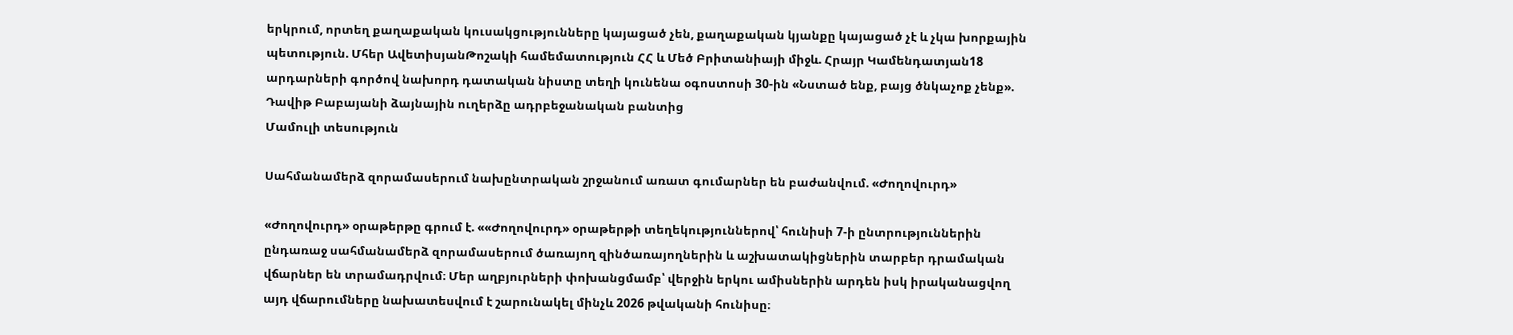երկրում, որտեղ քաղաքական կուսակցությունները կայացած չեն, քաղաքական կյանքը կայացած չէ և չկա խորքային պետություն. Մհեր ԱվետիսյանԹոշակի համեմատություն ՀՀ և Մեծ Բրիտանիայի միջև. Հրայր Կամենդատյան18 արդարների գործով նախորդ դատական նիստը տեղի կունենա օգոստոսի 30-ին «Նստած ենք, բայց ծնկաչոք չենք». Դավիթ Բաբայանի ձայնային ուղերձը ադրբեջանական բանտից
Մամուլի տեսություն

Սահմանամերձ զորամասերում նախընտրական շրջանում առատ գումարներ են բաժանվում. «Ժողովուրդ»

«Ժողովուրդ» օրաթերթը գրում է. ««Ժողովուրդ» օրաթերթի տեղեկություններով՝ հունիսի 7-ի ընտրություններին ընդառաջ սահմանամերձ զորամասերում ծառայող զինծառայողներին և աշխատակիցներին տարբեր դրամական վճարներ են տրամադրվում։ Մեր աղբյուրների փոխանցմամբ՝ վերջին երկու ամիսներին արդեն իսկ իրականացվող այդ վճարումները նախատեսվում է շարունակել մինչև 2026 թվականի հունիսը։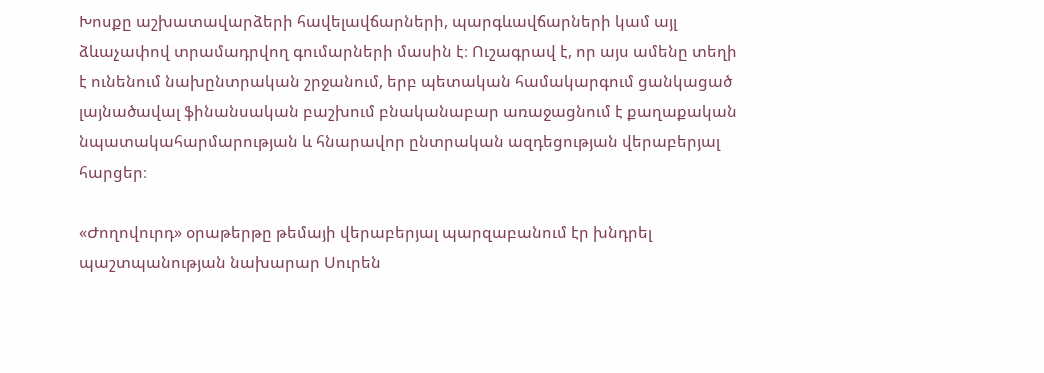Խոսքը աշխատավարձերի հավելավճարների, պարգևավճարների կամ այլ ձևաչափով տրամադրվող գումարների մասին է։ Ուշագրավ է, որ այս ամենը տեղի է ունենում նախընտրական շրջանում, երբ պետական համակարգում ցանկացած լայնածավալ ֆինանսական բաշխում բնականաբար առաջացնում է քաղաքական նպատակահարմարության և հնարավոր ընտրական ազդեցության վերաբերյալ հարցեր։

«Ժողովուրդ» օրաթերթը թեմայի վերաբերյալ պարզաբանում էր խնդրել պաշտպանության նախարար Սուրեն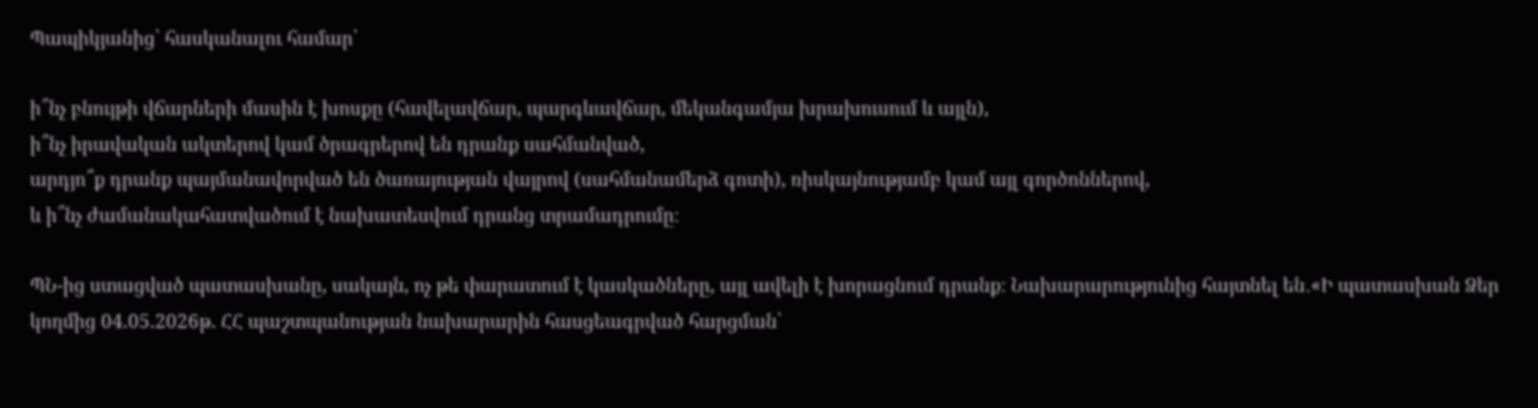Պապիկյանից՝ հասկանալու համար՝

ի՞նչ բնույթի վճարների մասին է խոսքը (հավելավճար, պարգևավճար, մեկանգամյա խրախուսում և այլն),
ի՞նչ իրավական ակտերով կամ ծրագրերով են դրանք սահմանված,
արդյո՞ք դրանք պայմանավորված են ծառայության վայրով (սահմանամերձ գոտի), ռիսկայնությամբ կամ այլ գործոններով,
և ի՞նչ ժամանակահատվածում է նախատեսվում դրանց տրամադրումը։

ՊՆ-ից ստացված պատասխանը, սակայն, ոչ թե փարատում է կասկածները, այլ ավելի է խորացնում դրանք։ Նախարարությունից հայտնել են․«Ի պատասխան Ձեր կողմից 04.05.2026թ. ՀՀ պաշտպանության նախարարին հասցեագրված հարցման՝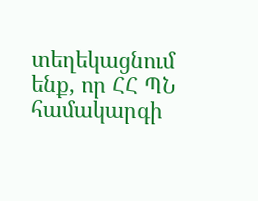տեղեկացնում ենք, որ ՀՀ ՊՆ համակարգի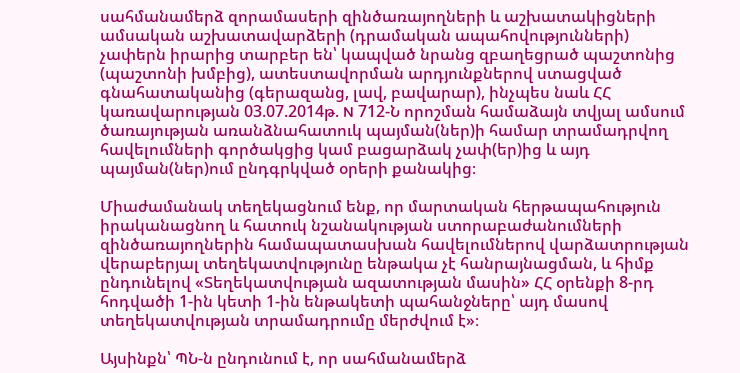սահմանամերձ զորամասերի զինծառայողների և աշխատակիցների ամսական աշխատավարձերի (դրամական ապահովությունների) չափերն իրարից տարբեր են՝ կապված նրանց զբաղեցրած պաշտոնից (պաշտոնի խմբից), ատեստավորման արդյունքներով ստացված գնահատականից (գերազանց, լավ, բավարար), ինչպես նաև ՀՀ կառավարության 03.07.2014թ. N 712-Ն որոշման համաձայն տվյալ ամսում ծառայության առանձնահատուկ պայման(ներ)ի համար տրամադրվող հավելումների գործակցից կամ բացարձակ չափ(եր)ից և այդ պայման(ներ)ում ընդգրկված օրերի քանակից։

Միաժամանակ տեղեկացնում ենք, որ մարտական հերթապահություն իրականացնող և հատուկ նշանակության ստորաբաժանումների զինծառայողներին համապատասխան հավելումներով վարձատրության վերաբերյալ տեղեկատվությունը ենթակա չէ հանրայնացման, և հիմք ընդունելով «Տեղեկատվության ազատության մասին» ՀՀ օրենքի 8-րդ հոդվածի 1-ին կետի 1-ին ենթակետի պահանջները՝ այդ մասով տեղեկատվության տրամադրումը մերժվում է»։

Այսինքն՝ ՊՆ-ն ընդունում է, որ սահմանամերձ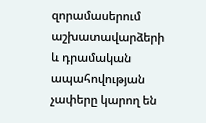զորամասերում աշխատավարձերի և դրամական ապահովության չափերը կարող են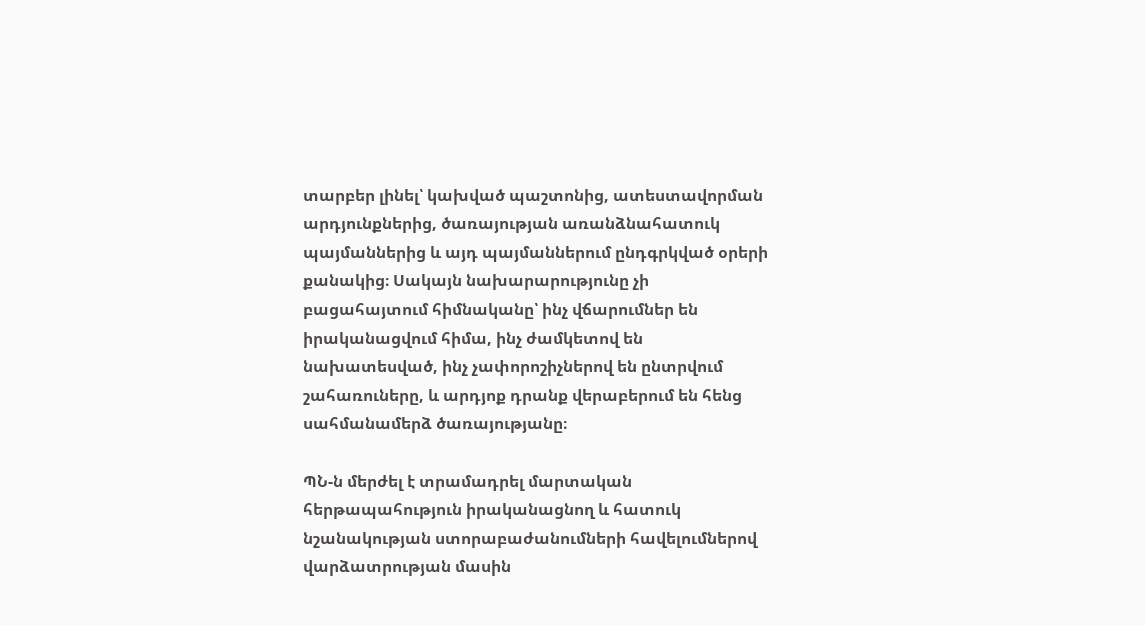տարբեր լինել՝ կախված պաշտոնից, ատեստավորման արդյունքներից, ծառայության առանձնահատուկ պայմաններից և այդ պայմաններում ընդգրկված օրերի քանակից։ Սակայն նախարարությունը չի բացահայտում հիմնականը՝ ինչ վճարումներ են իրականացվում հիմա, ինչ ժամկետով են նախատեսված, ինչ չափորոշիչներով են ընտրվում շահառուները, և արդյոք դրանք վերաբերում են հենց սահմանամերձ ծառայությանը։

ՊՆ-ն մերժել է տրամադրել մարտական հերթապահություն իրականացնող և հատուկ նշանակության ստորաբաժանումների հավելումներով վարձատրության մասին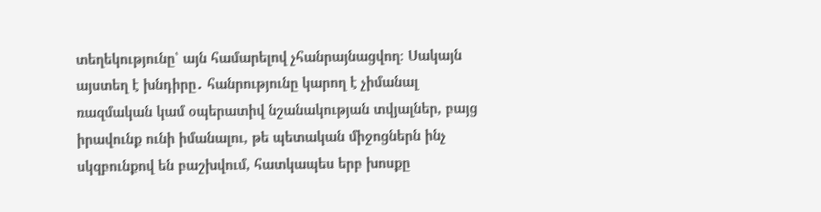տեղեկությունը՝ այն համարելով չհանրայնացվող։ Սակայն այստեղ է խնդիրը․ հանրությունը կարող է չիմանալ ռազմական կամ օպերատիվ նշանակության տվյալներ, բայց իրավունք ունի իմանալու, թե պետական միջոցներն ինչ սկզբունքով են բաշխվում, հատկապես երբ խոսքը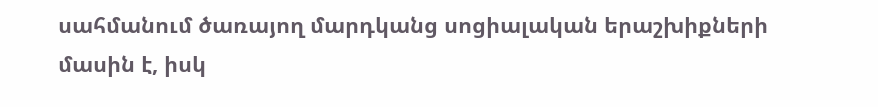սահմանում ծառայող մարդկանց սոցիալական երաշխիքների մասին է, իսկ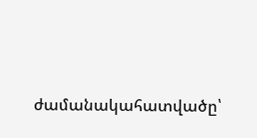ժամանակահատվածը՝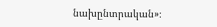նախընտրական»։